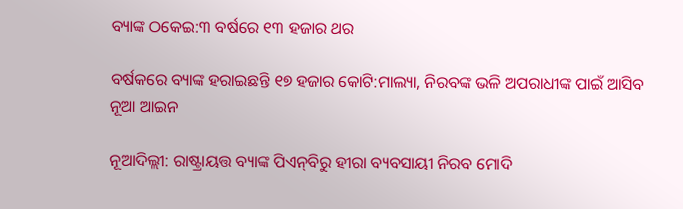ବ୍ୟାଙ୍କ ଠକେଇ:୩ ବର୍ଷରେ ୧୩ ହଜାର ଥର

ବର୍ଷକରେ ବ୍ୟାଙ୍କ ହରାଇଛନ୍ତି ୧୭ ହଜାର କୋଟି:ମାଲ୍ୟା, ନିରବଙ୍କ ଭଳି ଅପରାଧୀଙ୍କ ପାଇଁ ଆସିବ ନୂଆ ଆଇନ

ନୂଆଦିଲ୍ଲୀ: ରାଷ୍ଟ୍ରାୟତ୍ତ ବ୍ୟାଙ୍କ ପିଏନ୍‌ବିରୁ ହୀରା ବ୍ୟବସାୟୀ ନିରବ ମୋଦି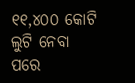୧୧,୪୦୦ କୋଟି ଲୁଟି ନେବା ପରେ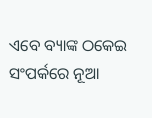ଏବେ ବ୍ୟାଙ୍କ ଠକେଇ ସଂପର୍କରେ ନୂଆ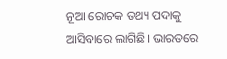ନୂଆ ରୋଚକ ତଥ୍ୟ ପଦାକୁ ଆସିବାରେ ଲାଗିଛି। ଭାରତରେ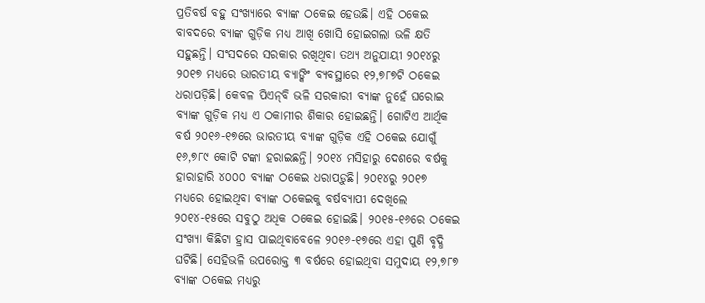ପ୍ରତିବର୍ଷ ବହୁ ସଂଖ୍ୟାରେ ବ୍ୟାଙ୍କ ଠକେଇ ହେଉଛି। ଏହି ଠକେଇ ବାବଦରେ ବ୍ୟାଙ୍କ ଗୁଡ଼ିକ ମଧ୍ୟ ଆଖି ଖୋସି ହୋଇଗଲା ଭଳି କ୍ଷତି ସହୁଛନ୍ତି। ସଂସଦରେ ସରକାର ରଖିଥିବା ତଥ୍ୟ ଅନୁଯାୟୀ ୨୦୧୪ରୁ ୨୦୧୭ ମଧ୍ୟରେ ଭାରତୀୟ ବ୍ୟାଙ୍କିଂ ବ୍ୟବସ୍ଥାରେ ୧୨,୭୮୭ଟି ଠକେଇ ଧରାପଡ଼ିଛି। କେବଳ ପିଏନ୍‌ବି ଭଳି ସରକାରୀ ବ୍ୟାଙ୍କ ନୁହେଁ ଘରୋଇ ବ୍ୟାଙ୍କ ଗୁଡ଼ିକ ମଧ୍ୟ ଏ ଠକାମୀର ଶିକାର ହୋଇଛନ୍ତି। ଗୋଟିଏ ଆର୍ଥିକ ବର୍ଷ ୨୦୧୬-୧୭ରେ ଭାରତୀୟ ବ୍ୟାଙ୍କ ଗୁଡ଼ିକ ଏହି ଠକେଇ ଯୋଗୁଁ ୧୬,୭୮୯ କୋଟି ଟଙ୍କା ହରାଇଛନ୍ତି। ୨୦୧୪ ମସିହାରୁ ଦେଶରେ ବର୍ଷକୁ ହାରାହାରି ୪୦୦୦ ବ୍ୟାଙ୍କ ଠକେଇ ଧରାପଡ଼ୁଛି। ୨୦୧୪ରୁ ୨୦୧୭ ମଧ୍ୟରେ ହୋଇଥିବା ବ୍ୟାଙ୍କ ଠକେଇକୁ ବର୍ଷବ୍ୟାପୀ ଦେଖିଲେ ୨୦୧୪-୧୫ରେ ସବୁଠୁ ଅଧିକ ଠକେଇ ହୋଇଛି। ୨୦୧୫-୧୬ରେ ଠକେଇ ସଂଖ୍ୟା କିଛିଟା ହ୍ରାସ ପାଇଥିବାବେଳେ ୨୦୧୬-୧୭ରେ ଏହା ପୁଣି ବୃଦ୍ଧି ଘଟିଛି। ସେହିଭଳି ଉପରୋକ୍ତ ୩ ବର୍ଷରେ ହୋଇଥିବା ସମୁଦାୟ ୧୨,୭୮୭ ବ୍ୟାଙ୍କ ଠକେଇ ମଧ୍ୟରୁ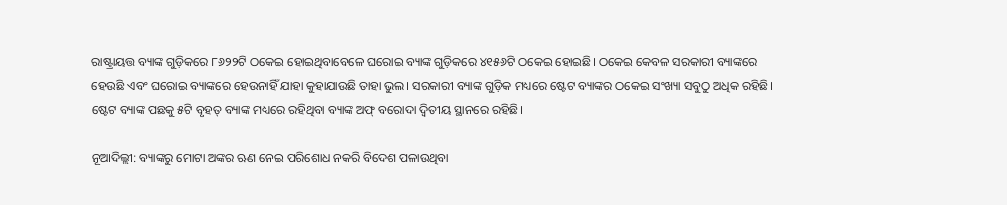ରାଷ୍ଟ୍ରାୟତ୍ତ ବ୍ୟାଙ୍କ ଗୁଡ଼ିକରେ ୮୬୨୨ଟି ଠକେଇ ହୋଇଥିବାବେଳେ ଘରୋଇ ବ୍ୟାଙ୍କ ଗୁଡ଼ିକରେ ୪୧୫୬ଟି ଠକେଇ ହୋଇଛି। ଠକେଇ କେବଳ ସରକାରୀ ବ୍ୟାଙ୍କରେ ହେଉଛି ଏବଂ ଘରୋଇ ବ୍ୟାଙ୍କରେ ହେଉନାହିଁ ଯାହା କୁହାଯାଉଛି ତାହା ଭୁଲ। ସରକାରୀ ବ୍ୟାଙ୍କ ଗୁଡ଼ିକ ମଧ୍ୟରେ ଷ୍ଟେଟ ବ୍ୟାଙ୍କର ଠକେଇ ସଂଖ୍ୟା ସବୁଠୁ ଅଧିକ ରହିଛି। ଷ୍ଟେଟ ବ୍ୟାଙ୍କ ପଛକୁ ୫ଟି ବୃହତ୍‌ ବ୍ୟାଙ୍କ ମଧ୍ୟରେ ରହିଥିବା ବ୍ୟାଙ୍କ ଅଫ୍‌ ବରୋଦା ଦ୍ୱିତୀୟ ସ୍ଥାନରେ ରହିଛି।

ନୂଆଦିଲ୍ଲୀ: ବ୍ୟାଙ୍କରୁ ମୋଟା ଅଙ୍କର ଋଣ ନେଇ ପରିଶୋଧ ନକରି ବିଦେଶ ପଳାଉଥିବା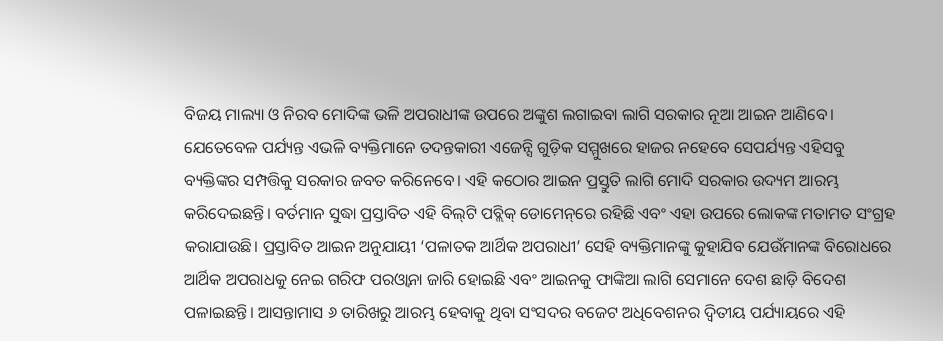ବିଜୟ ମାଲ୍ୟା ଓ ନିରବ ମୋଦିଙ୍କ ଭଳି ଅପରାଧୀଙ୍କ ଉପରେ ଅଙ୍କୁଶ ଲଗାଇବା ଲାଗି ସରକାର ନୂଆ ଆଇନ ଆଣିବେ। ଯେତେବେଳ ପର୍ଯ୍ୟନ୍ତ ଏଭଳି ବ୍ୟକ୍ତିମାନେ ତଦନ୍ତକାରୀ ଏଜେନ୍ସି ଗୁଡ଼ିକ ସମ୍ମୁଖରେ ହାଜର ନହେବେ ସେପର୍ଯ୍ୟନ୍ତ ଏହିସବୁ ବ୍ୟକ୍ତିଙ୍କର ସମ୍ପତ୍ତିକୁ ସରକାର ଜବତ କରିନେବେ। ଏହି କଠୋର ଆଇନ ପ୍ରସ୍ତୁତି ଲାଗି ମୋଦି ସରକାର ଉଦ୍ୟମ ଆରମ୍ଭ କରିଦେଇଛନ୍ତି। ବର୍ତମାନ ସୁଦ୍ଧା ପ୍ରସ୍ତାବିତ ଏହି ବିଲ୍‌ଟି ପବ୍ଲିକ୍‌ ଡୋମେନ୍‌ରେ ରହିଛି ଏବଂ ଏହା ଉପରେ ଲୋକଙ୍କ ମତାମତ ସଂଗ୍ରହ କରାଯାଉଛି। ପ୍ରସ୍ତାବିତ ଆଇନ ଅନୁଯାୟୀ ‘ପଳାତକ ଆର୍ଥିକ ଅପରାଧୀ’ ସେହି ବ୍ୟକ୍ତିମାନଙ୍କୁ କୁହାଯିବ ଯେଉଁମାନଙ୍କ ବିରୋଧରେ ଆର୍ଥିକ ଅପରାଧକୁ ନେଇ ଗରିଫ ପରଓ୍ଵାନା ଜାରି ହୋଇଛି ଏବଂ ଆଇନକୁ ଫାଙ୍କିଆ ଲାଗି ସେମାନେ ଦେଶ ଛାଡ଼ି ବିଦେଶ ପଳାଇଛନ୍ତି। ଆସନ୍ତାମାସ ୬ ତାରିଖରୁ ଆରମ୍ଭ ହେବାକୁ ଥିବା ସଂସଦର ବଜେଟ ଅଧିବେଶନର ଦ୍ୱିତୀୟ ପର୍ଯ୍ୟାୟରେ ଏହି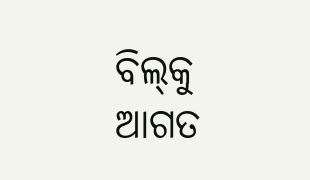ବିଲ୍‌କୁ ଆଗତ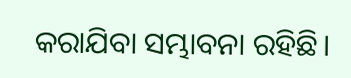କରାଯିବା ସମ୍ଭାବନା ରହିଛି।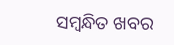ସମ୍ବନ୍ଧିତ ଖବର